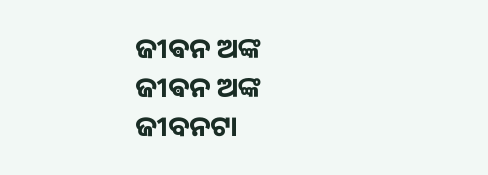ଜୀଵନ ଅଙ୍କ
ଜୀଵନ ଅଙ୍କ
ଜୀବନଟା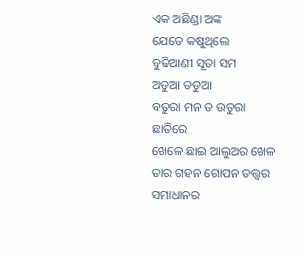ଏକ ଅଛିଣ୍ଡା ଅଙ୍କ
ଯେତେ କଷୁଥିଲେ
ବୁଢିଆଣୀ ସୂତା ସମ
ଅଡୁଆ ତଡୁଆ
ବତୁରା ମନ ତ ଉତୁରା ଛାତିରେ
ଖେଳେ ଛାଇ ଆଲୁଅର ଖେଳ
ତାର ଗହନ ଗୋପନ ତତ୍ତ୍ୱର
ସମାଧାନର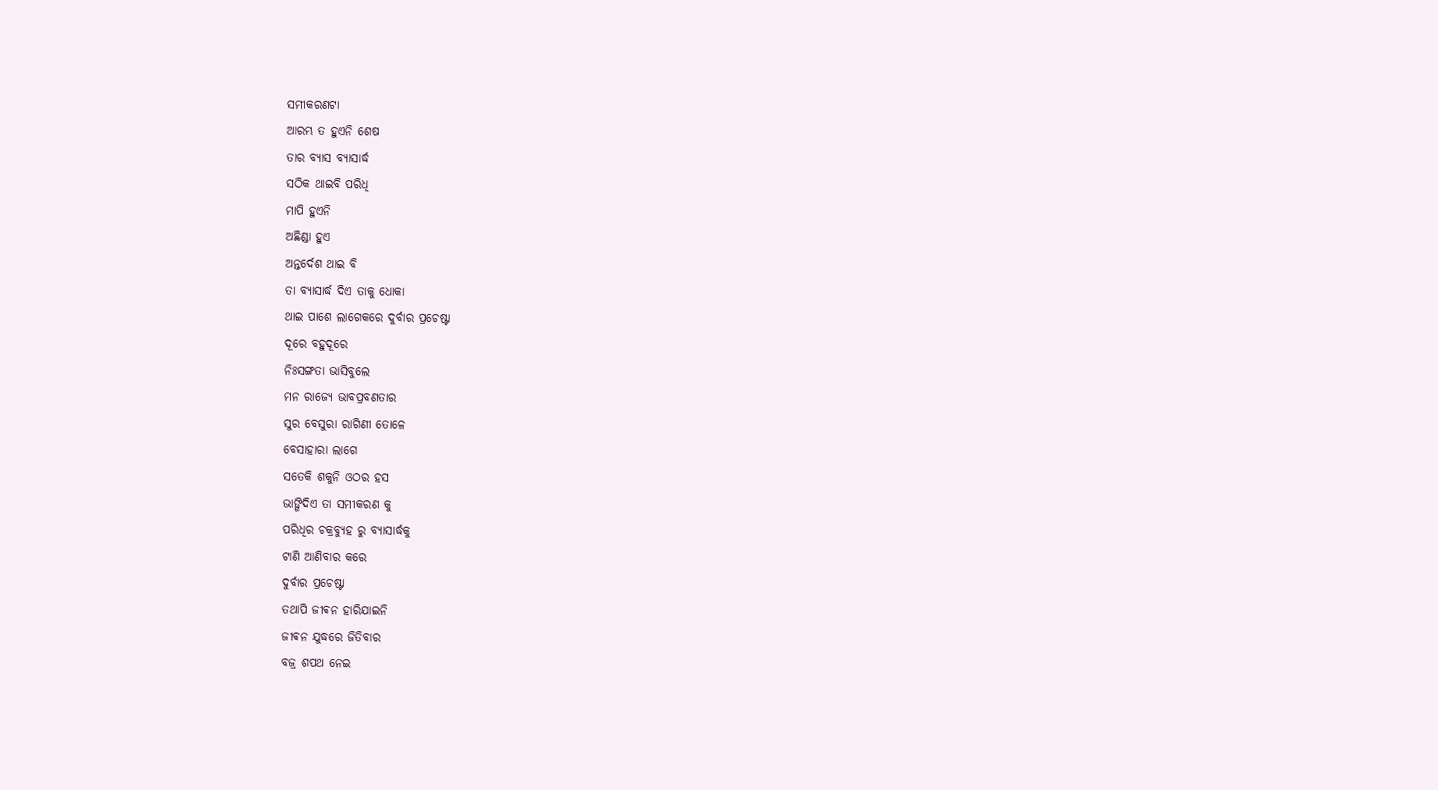ସମୀକରଣଟା
ଆରମ୍ଭ ତ ହୁଏନି ଶେଷ
ତାର ବ୍ୟାସ ବ୍ୟାସାର୍ଦ୍ଧ
ସଠିକ ଥାଇବି ପରିଧି
ମାପି ହୁଏନି
ଅଛିଣ୍ଡା ହୁଏ
ଅନ୍ତର୍ଦେଶ ଥାଇ ବି
ତା ବ୍ୟାସାର୍ଦ୍ଧ ଦିଏ ତାକୁ ଧୋକା
ଥାଇ ପାଶେ ଲାଗେକରେ ଦୁର୍ବାର ପ୍ରଚେଷ୍ଟା
ଦୂରେ ବହୁଦୂରେ
ନିଃସଙ୍ଗତା ଭାସିବୁଲେ
ମନ ରାଜ୍ୟେ ଭାବପ୍ରବଣତାର
ସୁର ବେସୁରା ରାଗିଣୀ ତୋଳେ
ବେସାହାରା ଲାଗେ
ସତେକି ଶକୁନି ଓଠର ହସ
ଭାଙ୍ଗିଦିଏ ତା ସମୀକରଣ କୁ
ପରିଧିର ଚକ୍ରବ୍ୟୁହ ରୁ ବ୍ୟାସାର୍ଦ୍ଧକୁ
ଟାଣି ଆଣିବାର କରେ
ଦୁର୍ବାର ପ୍ରଚେଷ୍ଟା
ତଥାପି ଜୀଵନ ହାରିଯାଇନି
ଜୀଵନ ଯୁଦ୍ଧରେ ଜିତିବାର
ବଜ୍ର ଶପଥ ନେଇ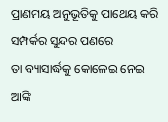ପ୍ରାଣମୟ ଅନୁଭୂତିକୁ ପାଥେୟ କରି
ସମ୍ପର୍କର ସୁନ୍ଦର ପଣରେ
ତା ବ୍ୟାସାର୍ଦ୍ଧକୁ କୋଳେଇ ନେଇ
ଆଙ୍କି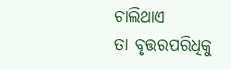ଚାଲିଥାଏ
ତା ବୃତ୍ତରପରିଧିକୁ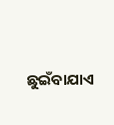ଛୁଇଁବାଯାଏ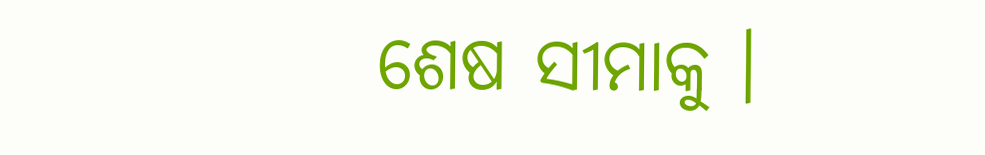ଶେଷ ସୀମାକୁ ।